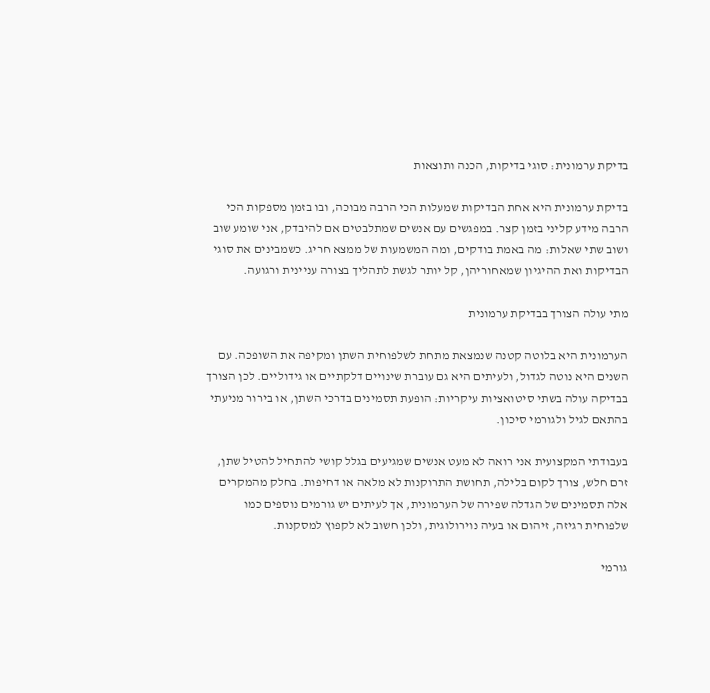בדיקת ערמונית: סוגי בדיקות, הכנה ותוצאות

בדיקת ערמונית היא אחת הבדיקות שמעלות הכי הרבה מבוכה, ובו בזמן מספקות הכי הרבה מידע קליני בזמן קצר. במפגשים עם אנשים שמתלבטים אם להיבדק, אני שומע שוב ושוב שתי שאלות: מה באמת בודקים, ומה המשמעות של ממצא חריג. כשמבינים את סוגי הבדיקות ואת ההיגיון שמאחוריהן, קל יותר לגשת לתהליך בצורה עניינית ורגועה.

מתי עולה הצורך בבדיקת ערמונית

הערמונית היא בלוטה קטנה שנמצאת מתחת לשלפוחית השתן ומקיפה את השופכה. עם השנים היא נוטה לגדול, ולעיתים היא גם עוברת שינויים דלקתיים או גידוליים. לכן הצורך בבדיקה עולה בשתי סיטואציות עיקריות: הופעת תסמינים בדרכי השתן, או בירור מניעתי בהתאם לגיל ולגורמי סיכון.

בעבודתי המקצועית אני רואה לא מעט אנשים שמגיעים בגלל קושי להתחיל להטיל שתן, זרם חלש, צורך לקום בלילה, תחושת התרוקנות לא מלאה או דחיפות. בחלק מהמקרים אלה תסמינים של הגדלה שפירה של הערמונית, אך לעיתים יש גורמים נוספים כמו שלפוחית רגיזה, זיהום או בעיה נוירולוגית, ולכן חשוב לא לקפוץ למסקנות.

גורמי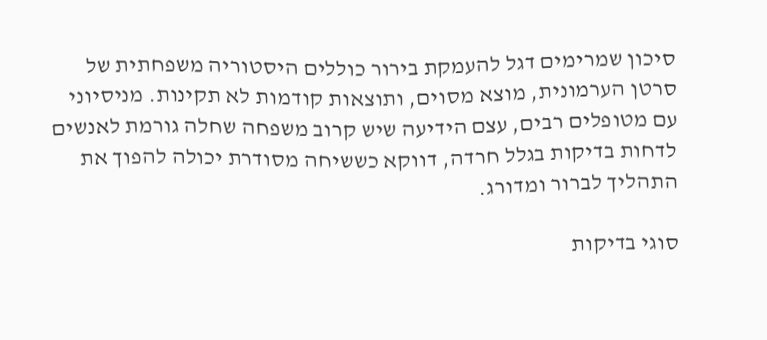סיכון שמרימים דגל להעמקת בירור כוללים היסטוריה משפחתית של סרטן הערמונית, מוצא מסוים, ותוצאות קודמות לא תקינות. מניסיוני עם מטופלים רבים, עצם הידיעה שיש קרוב משפחה שחלה גורמת לאנשים לדחות בדיקות בגלל חרדה, דווקא כששיחה מסודרת יכולה להפוך את התהליך לברור ומדורג.

סוגי בדיקות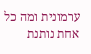ערמונית ומה כל אחת נותנת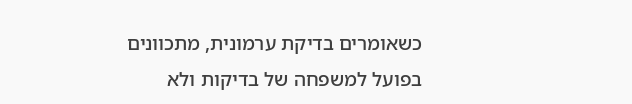כשאומרים בדיקת ערמונית, מתכוונים בפועל למשפחה של בדיקות ולא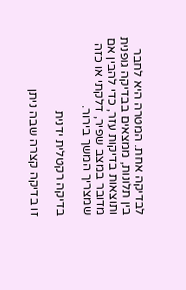לבדיקה אחת. המטרה היא לחבר בין תלונות, ממצאים בבדיקה גופנית ותוצאות בדיקות עזר, כדי להבין אם מדובר במצב שפיר, דלקתי או כזה שמצריך המשך בירור.

בדיקה רקטלית ידנית

זו בדיקה קצרה שבה ניתן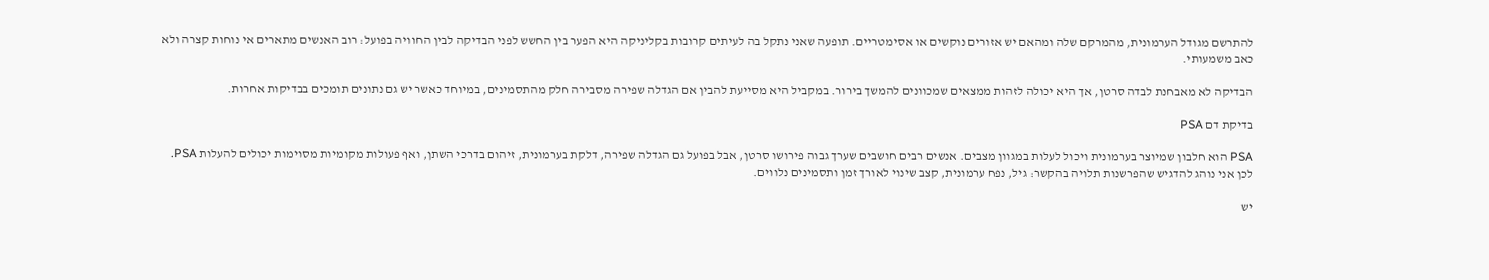להתרשם מגודל הערמונית, מהמרקם שלה ומהאם יש אזורים נוקשים או אסימטריים. תופעה שאני נתקל בה לעיתים קרובות בקליניקה היא הפער בין החשש לפני הבדיקה לבין החוויה בפועל: רוב האנשים מתארים אי נוחות קצרה ולא כאב משמעותי.

הבדיקה לא מאבחנת לבדה סרטן, אך היא יכולה לזהות ממצאים שמכוונים להמשך בירור. במקביל היא מסייעת להבין אם הגדלה שפירה מסבירה חלק מהתסמינים, במיוחד כאשר יש גם נתונים תומכים בבדיקות אחרות.

בדיקת דם PSA

PSA הוא חלבון שמיוצר בערמונית ויכול לעלות במגוון מצבים. אנשים רבים חושבים שערך גבוה פירושו סרטן, אבל בפועל גם הגדלה שפירה, דלקת בערמונית, זיהום בדרכי השתן, ואף פעולות מקומיות מסוימות יכולים להעלות PSA. לכן אני נוהג להדגיש שהפרשנות תלויה בהקשר: גיל, נפח ערמונית, קצב שינוי לאורך זמן ותסמינים נלווים.

יש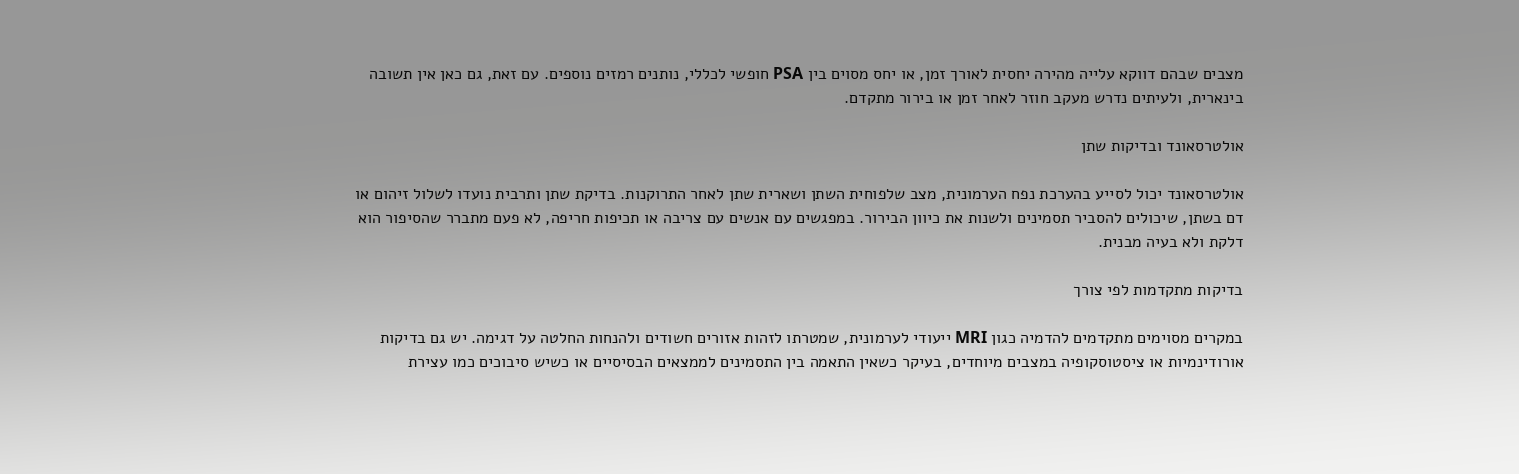מצבים שבהם דווקא עלייה מהירה יחסית לאורך זמן, או יחס מסוים בין PSA חופשי לכללי, נותנים רמזים נוספים. עם זאת, גם כאן אין תשובה בינארית, ולעיתים נדרש מעקב חוזר לאחר זמן או בירור מתקדם.

אולטרסאונד ובדיקות שתן

אולטרסאונד יכול לסייע בהערכת נפח הערמונית, מצב שלפוחית השתן ושארית שתן לאחר התרוקנות. בדיקת שתן ותרבית נועדו לשלול זיהום או דם בשתן, שיכולים להסביר תסמינים ולשנות את כיוון הבירור. במפגשים עם אנשים עם צריבה או תכיפות חריפה, לא פעם מתברר שהסיפור הוא דלקת ולא בעיה מבנית.

בדיקות מתקדמות לפי צורך

במקרים מסוימים מתקדמים להדמיה כגון MRI ייעודי לערמונית, שמטרתו לזהות אזורים חשודים ולהנחות החלטה על דגימה. יש גם בדיקות אורודינמיות או ציסטוסקופיה במצבים מיוחדים, בעיקר כשאין התאמה בין התסמינים לממצאים הבסיסיים או כשיש סיבוכים כמו עצירת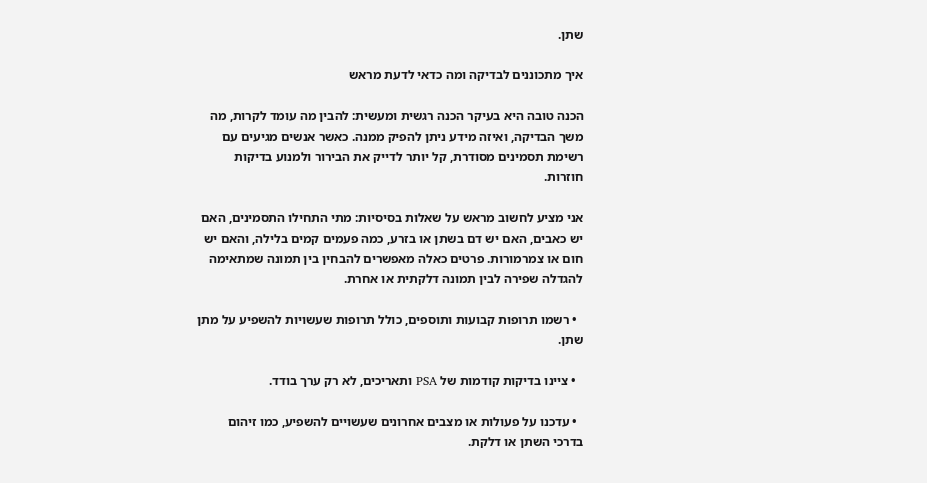שתן.

איך מתכוננים לבדיקה ומה כדאי לדעת מראש

הכנה טובה היא בעיקר הכנה רגשית ומעשית: להבין מה עומד לקרות, מה משך הבדיקה, ואיזה מידע ניתן להפיק ממנה. כאשר אנשים מגיעים עם רשימת תסמינים מסודרת, קל יותר לדייק את הבירור ולמנוע בדיקות חוזרות.

אני מציע לחשוב מראש על שאלות בסיסיות: מתי התחילו התסמינים, האם יש כאבים, האם יש דם בשתן או בזרע, כמה פעמים קמים בלילה, והאם יש חום או צמרמורות. פרטים כאלה מאפשרים להבחין בין תמונה שמתאימה להגדלה שפירה לבין תמונה דלקתית או אחרת.

  • רשמו תרופות קבועות ותוספים, כולל תרופות שעשויות להשפיע על מתן שתן.

  • ציינו בדיקות קודמות של PSA ותאריכים, לא רק ערך בודד.

  • עדכנו על פעולות או מצבים אחרונים שעשויים להשפיע, כמו זיהום בדרכי השתן או דלקת.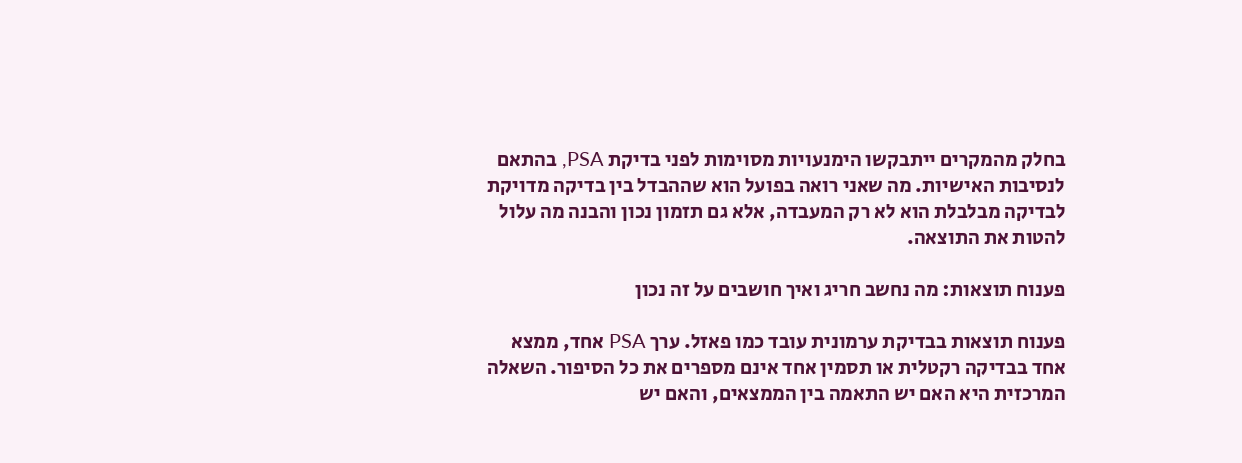בחלק מהמקרים ייתבקשו הימנעויות מסוימות לפני בדיקת PSA, בהתאם לנסיבות האישיות. מה שאני רואה בפועל הוא שההבדל בין בדיקה מדויקת לבדיקה מבלבלת הוא לא רק המעבדה, אלא גם תזמון נכון והבנה מה עלול להטות את התוצאה.

פענוח תוצאות: מה נחשב חריג ואיך חושבים על זה נכון

פענוח תוצאות בבדיקת ערמונית עובד כמו פאזל. ערך PSA אחד, ממצא אחד בבדיקה רקטלית או תסמין אחד אינם מספרים את כל הסיפור. השאלה המרכזית היא האם יש התאמה בין הממצאים, והאם יש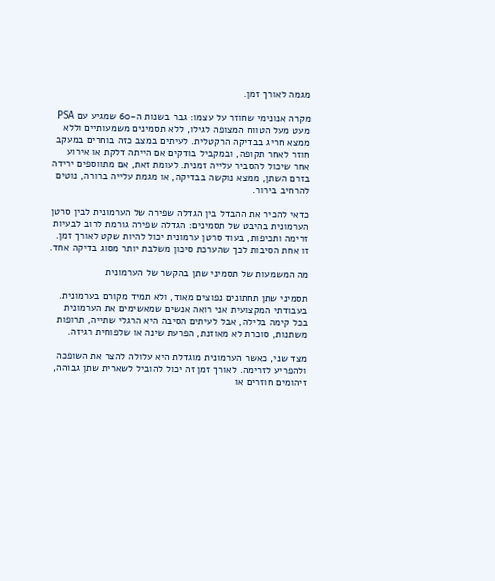מגמה לאורך זמן.

מקרה אנונימי שחוזר על עצמו: גבר בשנות ה-60 שמגיע עם PSA מעט מעל הטווח המצופה לגילו, ללא תסמינים משמעותיים וללא ממצא חריג בבדיקה הרקטלית. לעיתים במצב כזה בוחרים במעקב חוזר לאחר תקופה, ובמקביל בודקים אם הייתה דלקת או אירוע אחר שיכול להסביר עלייה זמנית. לעומת זאת, אם מתווספים ירידה בזרם השתן, ממצא נוקשה בבדיקה, או מגמת עלייה ברורה, נוטים להרחיב בירור.

כדאי להכיר את ההבדל בין הגדלה שפירה של הערמונית לבין סרטן הערמונית בהיבט של תסמינים: הגדלה שפירה גורמת לרוב לבעיות זרימה ותכיפות, בעוד סרטן ערמונית יכול להיות שקט לאורך זמן. זו אחת הסיבות לכך שהערכת סיכון משלבת יותר מסוג בדיקה אחד.

מה המשמעות של תסמיני שתן בהקשר של הערמונית

תסמיני שתן תחתונים נפוצים מאוד, ולא תמיד מקורם בערמונית. בעבודתי המקצועית אני רואה אנשים שמאשימים את הערמונית בכל קימה בלילה, אבל לעיתים הסיבה היא הרגלי שתייה, תרופות משתנות, סוכרת לא מאוזנת, הפרעת שינה או שלפוחית רגיזה.

מצד שני, כאשר הערמונית מוגדלת היא עלולה להצר את השופכה ולהפריע לזרימה. לאורך זמן זה יכול להוביל לשארית שתן גבוהה, זיהומים חוזרים או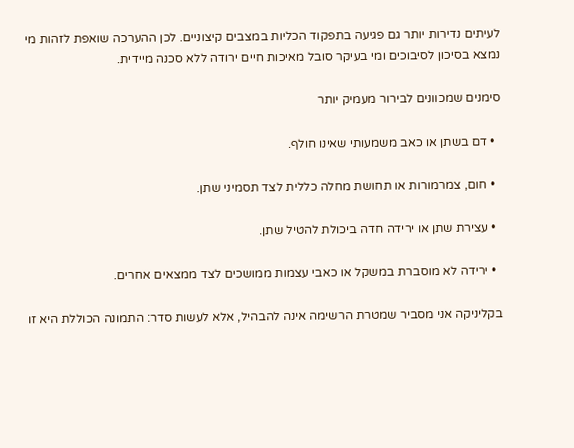לעיתים נדירות יותר גם פגיעה בתפקוד הכליות במצבים קיצוניים. לכן ההערכה שואפת לזהות מי נמצא בסיכון לסיבוכים ומי בעיקר סובל מאיכות חיים ירודה ללא סכנה מיידית.

סימנים שמכוונים לבירור מעמיק יותר

  • דם בשתן או כאב משמעותי שאינו חולף.

  • חום, צמרמורות או תחושת מחלה כללית לצד תסמיני שתן.

  • עצירת שתן או ירידה חדה ביכולת להטיל שתן.

  • ירידה לא מוסברת במשקל או כאבי עצמות ממושכים לצד ממצאים אחרים.

בקליניקה אני מסביר שמטרת הרשימה אינה להבהיל, אלא לעשות סדר: התמונה הכוללת היא זו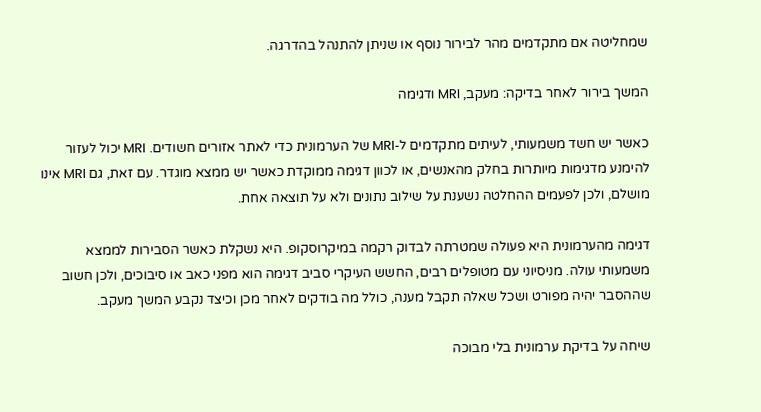שמחליטה אם מתקדמים מהר לבירור נוסף או שניתן להתנהל בהדרגה.

המשך בירור לאחר בדיקה: מעקב, MRI ודגימה

כאשר יש חשד משמעותי, לעיתים מתקדמים ל-MRI של הערמונית כדי לאתר אזורים חשודים. MRI יכול לעזור להימנע מדגימות מיותרות בחלק מהאנשים, או לכוון דגימה ממוקדת כאשר יש ממצא מוגדר. עם זאת, גם MRI אינו מושלם, ולכן לפעמים ההחלטה נשענת על שילוב נתונים ולא על תוצאה אחת.

דגימה מהערמונית היא פעולה שמטרתה לבדוק רקמה במיקרוסקופ. היא נשקלת כאשר הסבירות לממצא משמעותי עולה. מניסיוני עם מטופלים רבים, החשש העיקרי סביב דגימה הוא מפני כאב או סיבוכים, ולכן חשוב שההסבר יהיה מפורט ושכל שאלה תקבל מענה, כולל מה בודקים לאחר מכן וכיצד נקבע המשך מעקב.

שיחה על בדיקת ערמונית בלי מבוכה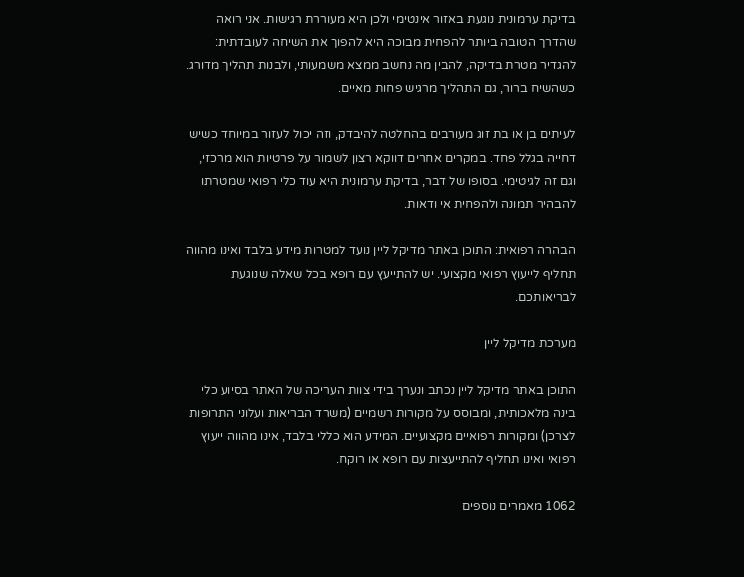בדיקת ערמונית נוגעת באזור אינטימי ולכן היא מעוררת רגישות. אני רואה שהדרך הטובה ביותר להפחית מבוכה היא להפוך את השיחה לעובדתית: להגדיר מטרת בדיקה, להבין מה נחשב ממצא משמעותי, ולבנות תהליך מדורג. כשהשיח ברור, גם התהליך מרגיש פחות מאיים.

לעיתים בן או בת זוג מעורבים בהחלטה להיבדק, וזה יכול לעזור במיוחד כשיש דחייה בגלל פחד. במקרים אחרים דווקא רצון לשמור על פרטיות הוא מרכזי, וגם זה לגיטימי. בסופו של דבר, בדיקת ערמונית היא עוד כלי רפואי שמטרתו להבהיר תמונה ולהפחית אי ודאות.

הבהרה רפואית: התוכן באתר מדיקל ליין נועד למטרות מידע בלבד ואינו מהווה תחליף לייעוץ רפואי מקצועי. יש להתייעץ עם רופא בכל שאלה שנוגעת לבריאותכם.

מערכת מדיקל ליין

התוכן באתר מדיקל ליין נכתב ונערך בידי צוות העריכה של האתר בסיוע כלי בינה מלאכותית, ומבוסס על מקורות רשמיים (משרד הבריאות ועלוני התרופות לצרכן) ומקורות רפואיים מקצועיים. המידע הוא כללי בלבד, אינו מהווה ייעוץ רפואי ואינו תחליף להתייעצות עם רופא או רוקח.

1062 מאמרים נוספים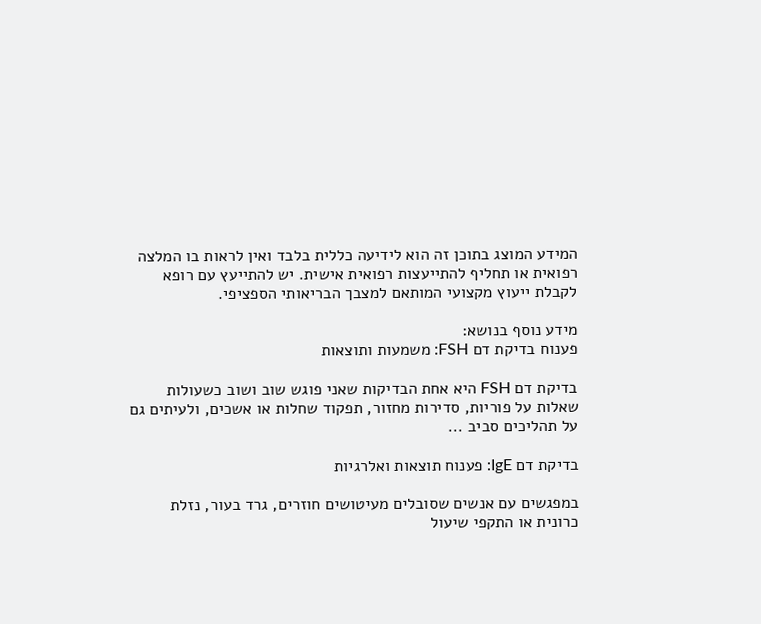המידע המוצג בתוכן זה הוא לידיעה כללית בלבד ואין לראות בו המלצה רפואית או תחליף להתייעצות רפואית אישית. יש להתייעץ עם רופא לקבלת ייעוץ מקצועי המותאם למצבך הבריאותי הספציפי.

מידע נוסף בנושא:
פענוח בדיקת דם FSH: משמעות ותוצאות

בדיקת דם FSH היא אחת הבדיקות שאני פוגש שוב ושוב כשעולות שאלות על פוריות, סדירות מחזור, תפקוד שחלות או אשכים, ולעיתים גם על תהליכים סביב ...

בדיקת דם IgE: פענוח תוצאות ואלרגיות

במפגשים עם אנשים שסובלים מעיטושים חוזרים, גרד בעור, נזלת כרונית או התקפי שיעול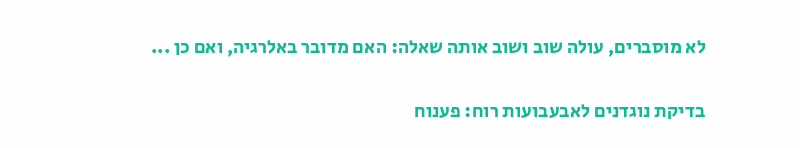לא מוסברים, עולה שוב ושוב אותה שאלה: האם מדובר באלרגיה, ואם כן ...

בדיקת נוגדנים לאבעבועות רוח: פענוח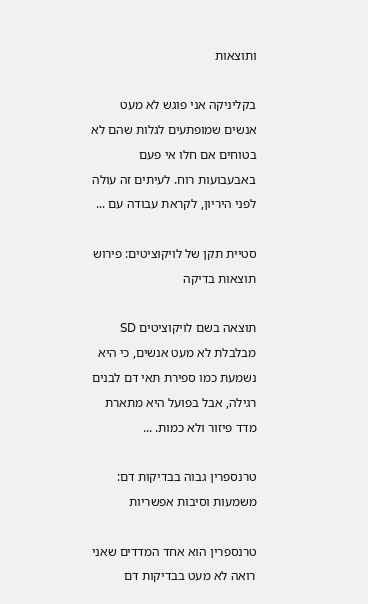ותוצאות

בקליניקה אני פוגש לא מעט אנשים שמופתעים לגלות שהם לא בטוחים אם חלו אי פעם באבעבועות רוח. לעיתים זה עולה לפני היריון, לקראת עבודה עם ...

סטיית תקן של לויקוציטים: פירוש תוצאות בדיקה

תוצאה בשם לויקוציטים SD מבלבלת לא מעט אנשים, כי היא נשמעת כמו ספירת תאי דם לבנים רגילה, אבל בפועל היא מתארת מדד פיזור ולא כמות. ...

טרנספרין גבוה בבדיקות דם: משמעות וסיבות אפשריות

טרנספרין הוא אחד המדדים שאני רואה לא מעט בבדיקות דם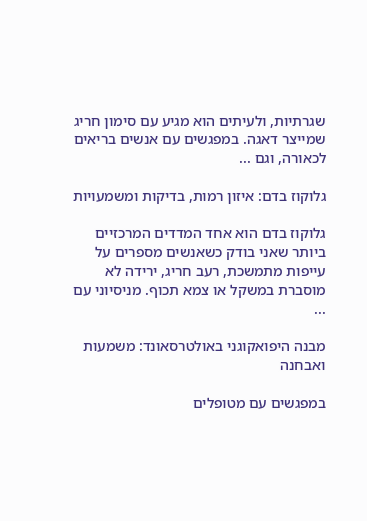שגרתיות, ולעיתים הוא מגיע עם סימון חריג שמייצר דאגה. במפגשים עם אנשים בריאים לכאורה, וגם ...

גלוקוז בדם: איזון רמות, בדיקות ומשמעויות

גלוקוז בדם הוא אחד המדדים המרכזיים ביותר שאני בודק כשאנשים מספרים על עייפות מתמשכת, רעב חריג, ירידה לא מוסברת במשקל או צמא תכוף. מניסיוני עם ...

מבנה היפואקוגני באולטרסאונד: משמעות ואבחנה

במפגשים עם מטופלים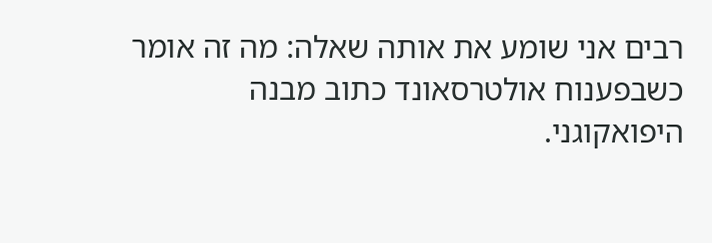רבים אני שומע את אותה שאלה: מה זה אומר כשבפענוח אולטרסאונד כתוב מבנה היפואקוגני.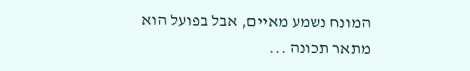המונח נשמע מאיים, אבל בפועל הוא מתאר תכונה ...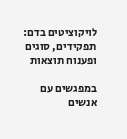לויקוציטים בדם: תפקידים, סוגים ופענוח תוצאות

במפגשים עם אנשים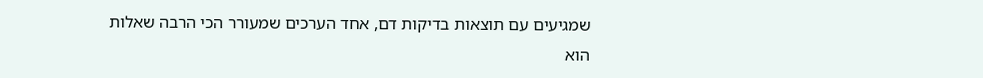שמגיעים עם תוצאות בדיקות דם, אחד הערכים שמעורר הכי הרבה שאלות הוא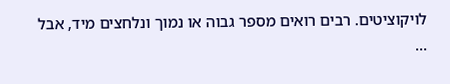לויקוציטים. רבים רואים מספר גבוה או נמוך ונלחצים מיד, אבל ...